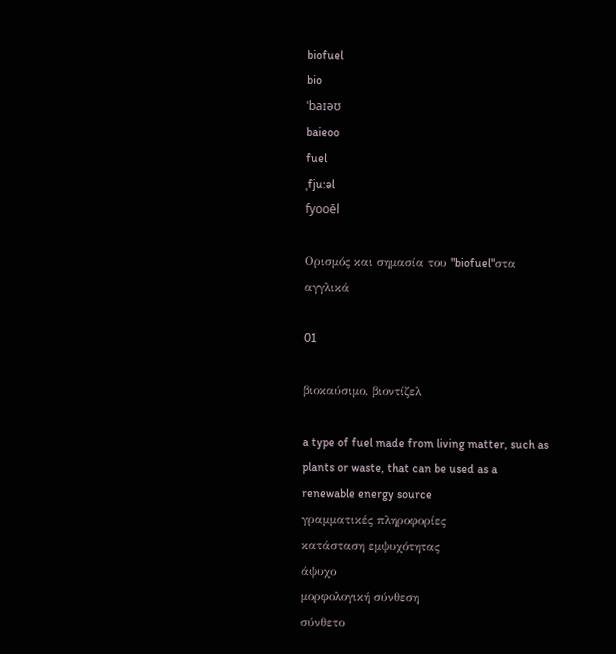biofuel
bio
ˈbaɪəʊ
baieoo
fuel
ˌfju:əl
fyooēl

Ορισμός και σημασία του "biofuel"στα αγγλικά

01

βιοκαύσιμο, βιοντίζελ

a type of fuel made from living matter, such as plants or waste, that can be used as a renewable energy source
γραμματικές πληροφορίες
κατάσταση εμψυχότητας
άψυχο
μορφολογική σύνθεση
σύνθετο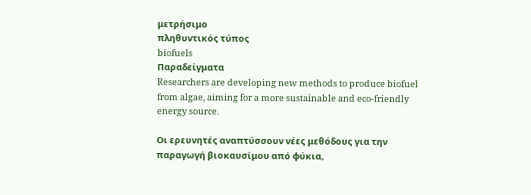μετρήσιμο
πληθυντικός τύπος
biofuels
Παραδείγματα
Researchers are developing new methods to produce biofuel from algae, aiming for a more sustainable and eco-friendly energy source.

Οι ερευνητές αναπτύσσουν νέες μεθόδους για την παραγωγή βιοκαυσίμου από φύκια,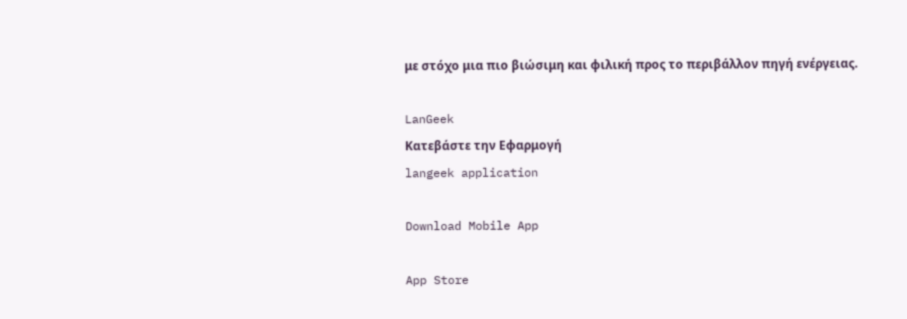με στόχο μια πιο βιώσιμη και φιλική προς το περιβάλλον πηγή ενέργειας.

LanGeek
Κατεβάστε την Εφαρμογή
langeek application

Download Mobile App

App Store